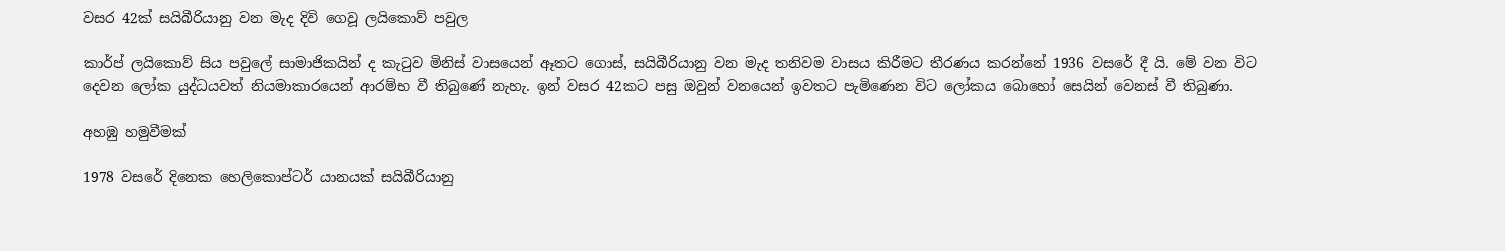වසර 42ක් සයිබීරියානු වන මැද දිවි ගෙවූ ලයිකොව් පවුල

කාර්ප් ලයිකොව් සිය පවුලේ සාමාජිකයින් ද කැටුව මිනිස් වාසයෙන් ඈතට ගොස්, සයිබීරියානු වන මැද තනිවම වාසය කිරීමට තීරණය කරන්නේ 1936 වසරේ දී යි. මේ වන විට දෙවන ලෝක යුද්ධයවත් නියමාකාරයෙන් ආරම්භ වී තිබුණේ නැහැ. ඉන් වසර 42කට පසු ඔවුන් වනයෙන් ඉවතට පැමිණෙන විට ලෝකය බොහෝ සෙයින් වෙනස් වී තිබුණා.

අහඹු හමුවීමක්

1978 වසරේ දිනෙක හෙලිකොප්ටර් යානයක් සයිබීරියානු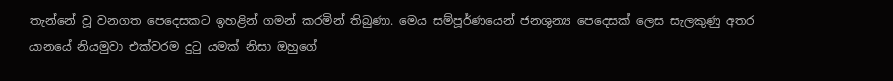තැන්නේ වූ වනගත පෙදෙසකට ඉහළින් ගමන් කරමින් තිබුණා. මෙය සම්පූර්ණයෙන් ජනශුන්‍ය පෙදෙසක් ලෙස සැලකුණු අතර යානයේ නියමුවා එක්වරම දුටු යමක් නිසා ඔහුගේ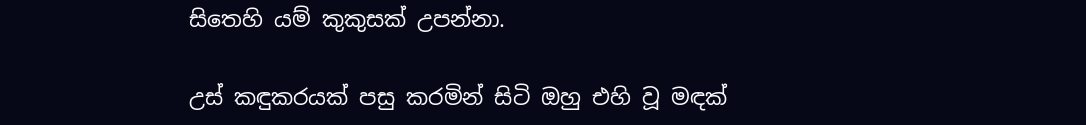සිතෙහි යම් කුකුසක් උපන්නා.

උස් කඳුකරයක් පසු කරමින් සිටි ඔහු එහි වූ මඳක්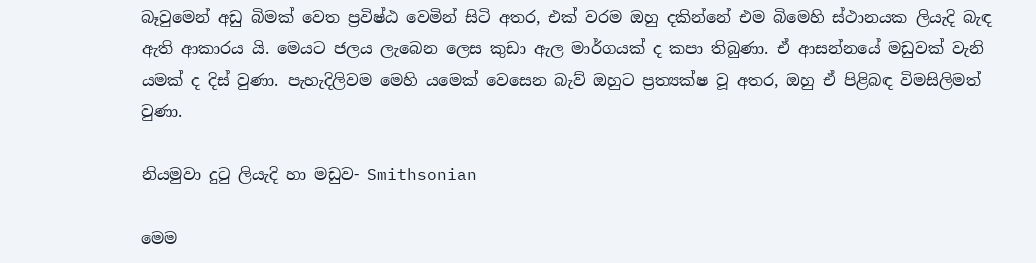බෑවුමෙන් අඩු බිමක් වෙත ප්‍රවිෂ්ඨ වෙමින් සිටි අතර, එක් වරම ඔහු දකින්නේ එම බිමෙහි ස්ථානයක ලියැදි බැඳ ඇති ආකාරය යි. මෙයට ජලය ලැබෙන ලෙස කුඩා ඇල මාර්ගයක් ද කපා තිබුණා. ඒ ආසන්නයේ මඩුවක් වැනි යමක් ද දිස් වුණා. පැහැදිලිවම මෙහි යමෙක් වෙසෙන බැව් ඔහුට ප්‍රත්‍යක්ෂ වූ අතර, ඔහු ඒ පිළිබඳ විමසිලිමත් වුණා.

නියමුවා දුටු ලියැදි හා මඩුව- Smithsonian

මෙම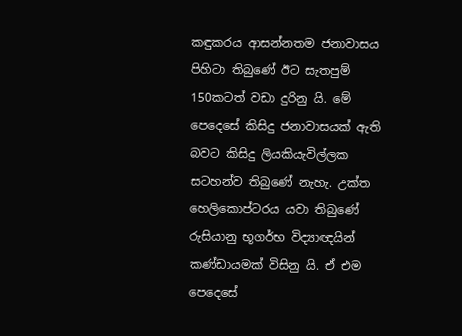කඳුකරය ආසන්නතම ජනාවාසය පිහිටා තිබුණේ ඊට සැතපුම් 150කටත් වඩා දුරිනු යි. මේ පෙදෙසේ කිසිදු ජනාවාසයක් ඇති බවට කිසිදු ලියකියැවිල්ලක සටහන්ව තිබුණේ නැහැ. උක්ත හෙලිකොප්ටරය යවා තිබුණේ රුසියානු භූගර්භ විද්‍යාඥයින් කණ්ඩායමක් විසිනු යි. ඒ එම පෙදෙසේ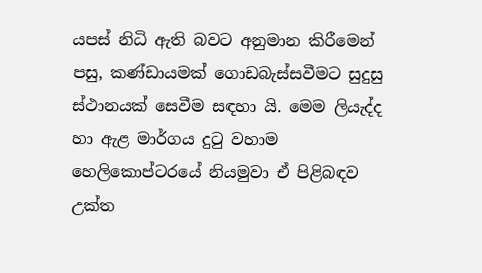යපස් නිධි ඇති බවට අනුමාන කිරීමෙන් පසු, කණ්ඩායමක් ගොඩබැස්සවීමට සුදුසු ස්ථානයක් සෙවීම සඳහා යි. මෙම ලියැද්ද හා ඇළ මාර්ගය දුටු වහාම හෙලිකොප්ටරයේ නියමුවා ඒ පිළිබඳව උක්ත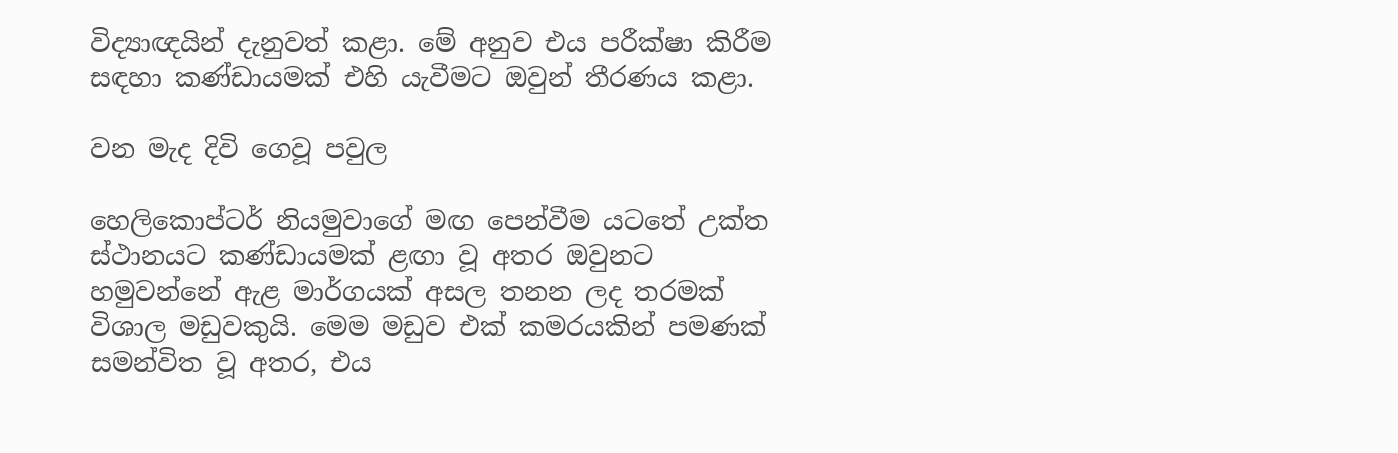විද්‍යාඥයින් දැනුවත් කළා. මේ අනුව එය පරීක්ෂා කිරීම සඳහා කණ්ඩායමක් එහි යැවීමට ඔවුන් තීරණය කළා.

වන මැද දිවි ගෙවූ පවුල

හෙලිකොප්ටර් නියමුවාගේ මඟ පෙන්වීම යටතේ උක්ත ස්ථානයට කණ්ඩායමක් ළඟා වූ අතර ඔවුනට හමුවන්නේ ඇළ මාර්ගයක් අසල තනන ලද තරමක් විශාල මඩුවකුයි. මෙම මඩුව එක් කමරයකින් පමණක් සමන්විත වූ අතර, එය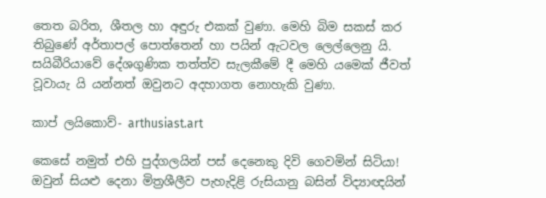තෙත බරිත, ශීතල හා අඳුරු එකක් වුණා. මෙහි බිම සකස් කර තිබුණේ අර්තාපල් පොත්තෙන් හා පයින් ඇටවල ලෙල්ලෙනු යි. සයිබීරියාවේ දේශගුණික තත්ත්ව සැලකීමේ දී මෙහි යමෙක් ජීවත් වූවායැ යි යන්නත් ඔවුනට අදහාගත නොහැකි වුණා.

කාප් ලයිකොව්- arthusiast.art

කෙසේ නමුත් එහි පුද්ගලයින් පස් දෙනෙකු දිවි ගෙවමින් සිටියා! ඔවුන් සියළු දෙනා මිත්‍රශීලීව පැහැදිළි රුසියානු බසින් විද්‍යාඥයින්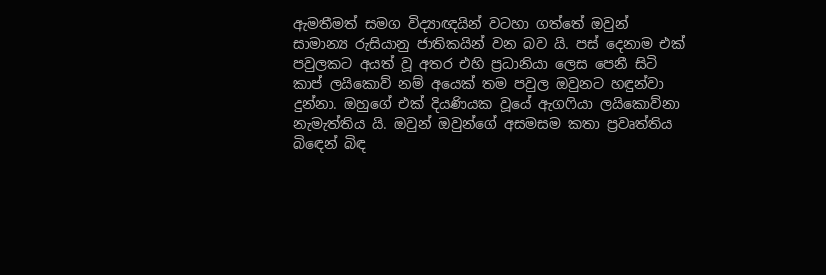ඇමතීමත් සමග විද්‍යාඥයින් වටහා ගත්තේ ඔවුන් සාමාන්‍ය රුසියානු ජාතිකයින් වන බව යි. පස් දෙනාම එක් පවුලකට අයත් වූ අතර එහි ප්‍රධානියා ලෙස පෙනී සිටි කාප් ලයිකොව් නම් අයෙක් තම පවුල ඔවුනට හඳුන්වා දුන්නා. ඔහුගේ එක් දියණියක වූයේ ඇගෆියා ලයිකොව්නා නැමැත්තිය යි. ඔවුන් ඔවුන්ගේ අසමසම කතා ප්‍රවෘත්තිය බිඳෙන් බිඳ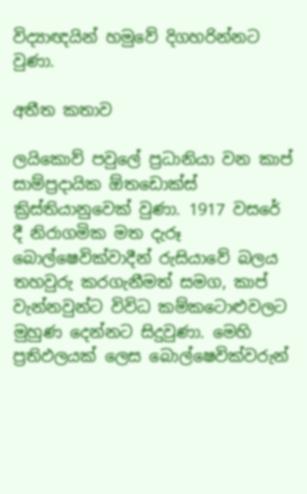විද්‍යාඥයින් හමුවේ දිගහරින්නට වුණා.

අතීත කතාව

ලයිකොව් පවුලේ ප්‍රධානියා වන කාප් සාම්ප්‍රදායික ඕතඩොක්ස් ක්‍රිස්තියානුවෙක් වුණා. 1917 වසරේ දී නිරාගමික මත දැරූ බොල්ෂෙවික්වාදීන් රුසියාවේ බලය තහවුරු කරගැනීමත් සමග, කාප් වැන්නවුන්ට විවිධ කම්කටොළුවලට මුහුණ දෙන්නට සිදුවුණා. මෙහි ප්‍රතිඵලයක් ලෙස බොල්ෂෙවික්වරුන්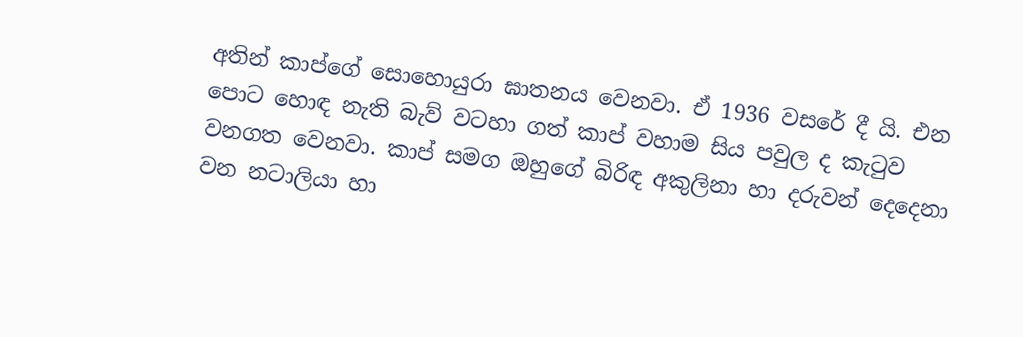අතින් කාප්ගේ සොහොයුරා ඝාතනය වෙනවා. ඒ 1936 වසරේ දී යි. එන පොට හොඳ නැති බැව් වටහා ගත් කාප් වහාම සිය පවුල ද කැටුව වනගත වෙනවා. කාප් සමග ඔහුගේ බිරිඳ අකුලිනා හා දරුවන් දෙදෙනා වන නටාලියා හා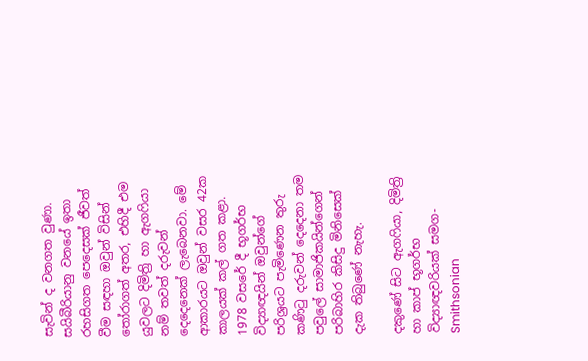සැවින් ද වනගත වුණා. සයිබීරියානු වනයේ ඉතා රහසිගත පෙදෙසක් ජීවත් වීම සඳහා ඔවුන් විසින් තෝරාගත් අතර, එහිදී එම යුවලට දිමිත්‍රි හා ඇගෆියා නම් තවත් දරුවන් දෙදෙනෙක් ලැබෙනවා. මේ ආකාරයට ඔවුන් වසර 42ක කාලයක් කල් ගත කළා. 1978 වසරේ දී භූගර්භ විද්‍යාඥයින් ඔවුන්ගේ පරිශ්‍රයට පැමිණෙන තුරු කණිටු දරුවන් දෙදෙනා තම පවුලේ සාමාජිකයින්ගෙන් පරිබාහිර කිසිදු මිනිසෙක් දැක තිබුණේ නැහැ.

දකුණේ සිට ඇගෆියා, දිමිත්‍රි හා කාප් භූගර්භ විද්‍යාඥවරියක් සමග- Smithsonian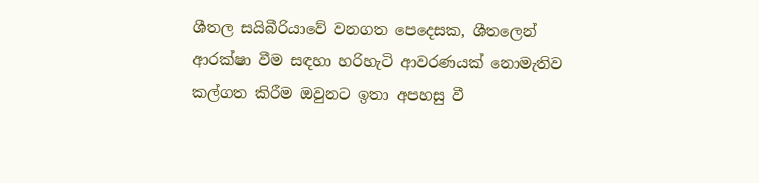ශීතල සයිබීරියාවේ වනගත පෙදෙසක, ශීතලෙන් ආරක්ෂා වීම සඳහා හරිහැටි ආවරණයක් නොමැතිව කල්ගත කිරීම ඔවුනට ඉතා අපහසු වී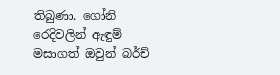තිබුණා. ගෝනි රෙදිවලින් ඇඳුම් මසාගත් ඔවුන් බර්ච්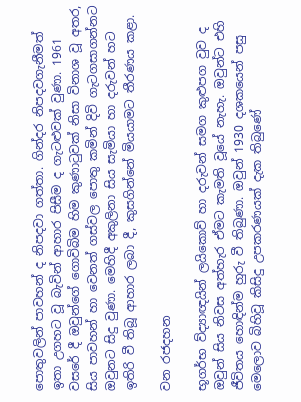පොතුවලින් පාවහන් ද නිපදවා ගත්තා. ගින්දර නිපදවගැනීමත් ඉතා උගහට වූ බැවින් ආහාර පිසීම ද ගැටළුවක් වුණා. 1961 වසරේ දී ඔවුන්ගේ ගොවිබිම හිම කුණාටුවක් නිසා විනාශ වූ අතර, සිය පාවහන් හා වෙනත් ගස්වල පොතු කමින් දිවි ගැටගසාගන්නට ඔවුනට සිදු වුණා. මෙහිදී අකුලිනා සිය සැමියා හා දරුවන් හට ඉතිරි වී තිබූ ආහාර ලබා දී, කුසගින්නේ මියයාමට තීරණය කළා.

වන රජදහන

භූගර්භ ව්ද්‍යාඥයින් ලයිකොව් හා දරුවන් සමග කුළුපග වුව ද ඔවුන් සිය නිවස අත්හැර ඒමට කැමති වූයේ නැහැ. ඔවුන්ට එහි ජීවිතය හොඳින්ම හුරු වී තිබුණා. ඔවුන් 1930 දශකයෙන් පසු මෙලොව බිහිවූ කිසිදු උපකරණයක් දැක තිබුණේ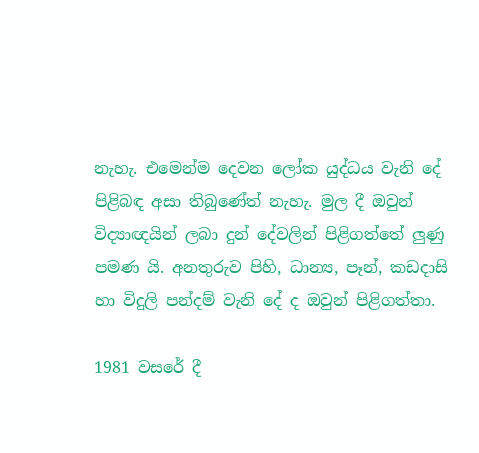නැහැ. එමෙන්ම දෙවන ලෝක යුද්ධය වැනි දේ පිළිබඳ අසා තිබුණේත් නැහැ. මුල දී ඔවුන් විද්‍යාඥයින් ලබා දුන් දේවලින් පිළිගත්තේ ලුණු පමණ යි. අනතුරුව පිහි, ධාන්‍ය, පෑන්, කඩදාසි හා විදුලි පන්දම් වැනි දේ ද ඔවුන් පිළිගත්තා.

1981 වසරේ දී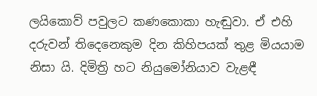ලයිකොව් පවුලට කණකොකා හැඬුවා. ඒ එහි දරුවන් තිදෙනෙකුම දින කිහිපයක් තුළ මියයාම නිසා යි. දිමිත්‍රි හට නියුමෝනියාව වැළඳී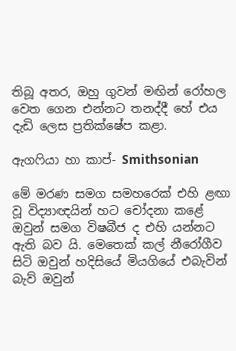තිබූ අතර, ඔහු ගුවන් මඟින් රෝහල වෙත ගෙන එන්නට තනද්දී හේ එය දැඩි ලෙස ප්‍රතික්ෂේප කළා.

ඇගෆියා හා කාප්- Smithsonian

මේ මරණ සමග සමහරෙක් එහි ළඟා වූ විද්‍යාඥයින් හට චෝදනා කළේ ඔවුන් සමග විෂබීජ ද එහි යන්නට ඇති බව යි. මෙතෙක් කල් නීරෝගීව සිටි ඔවුන් හදිසියේ මියගියේ එබැවින් බැව් ඔවුන්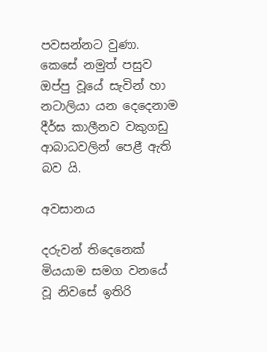පවසන්නට වුණා. කෙසේ නමුත් පසුව ඔප්පු වූයේ සැවින් හා නටාලියා යන දෙදෙනාම දීර්ඝ කාලීනව වකුගඩු ආබාධවලින් පෙළී ඇති බව යි.

අවසානය

දරුවන් තිදෙනෙක් මියයාම සමග වනයේ වූ නිවසේ ඉතිරි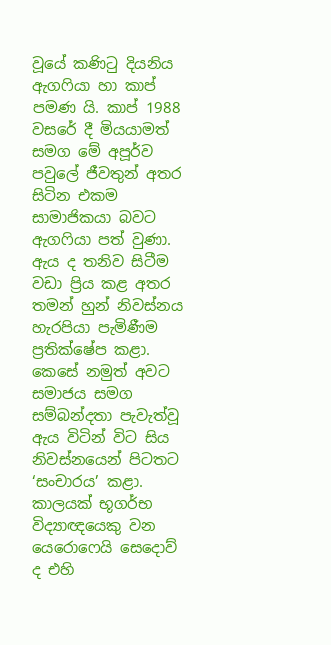වූයේ කණිටු දියනිය ඇගෆියා හා කාප් පමණ යි. කාප් 1988 වසරේ දී මියයාමත් සමග මේ අපූර්ව පවුලේ ජීවතුන් අතර සිටින එකම සාමාජිකයා බවට ඇගෆියා පත් වුණා. ඇය ද තනිව සිටීම වඩා ප්‍රිය කළ අතර තමන් හුන් නිවස්නය හැරපියා පැමිණීම ප්‍රතික්ෂේප කළා. කෙසේ නමුත් අවට සමාජය සමග සම්බන්දතා පැවැත්වූ ඇය විටින් විට සිය නිවස්නයෙන් පිටතට ‘සංචාරය’ කළා. කාලයක් භූගර්භ විද්‍යාඥයෙකු වන යෙරොෆෙයි සෙදොව් ද එහි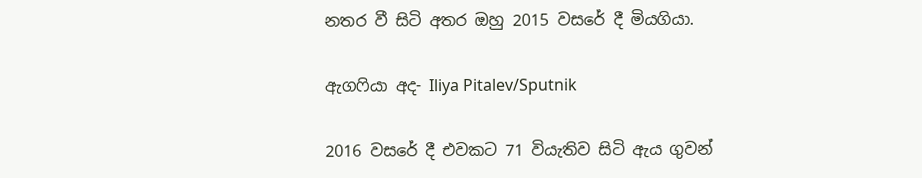නතර වී සිටි අතර ඔහු 2015 වසරේ දී මියගියා.

ඇගෆියා අද- Iliya Pitalev/Sputnik

2016 වසරේ දී එවකට 71 වියැතිව සිටි ඇය ගුවන්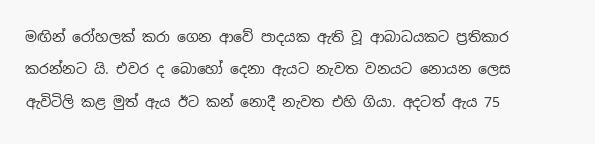මඟින් රෝහලක් කරා ගෙන ආවේ පාදයක ඇති වූ ආබාධයකට ප්‍රතිකාර කරන්නට යි. එවර ද බොහෝ දෙනා ඇයට නැවත වනයට නොයන ලෙස ඇවිටිලි කළ මුත් ඇය ඊට කන් නොදී නැවත එහි ගියා. අදටත් ඇය 75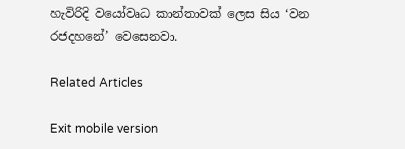හැවිරිදි වයෝවෘධ කාන්තාවක් ලෙස සිය ‘වන රජදහනේ’ වෙසෙනවා.

Related Articles

Exit mobile version